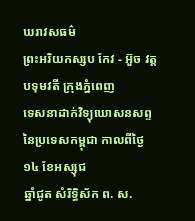ឃរាវសធម៌
ព្រះអរិយកស្សប កែវ - អ៊ួច វត្តបទុមវតី ក្រុងភ្នំពេញ
ទេសនាដាក់វិទ្យុឃោសនសព្ទនៃប្រទេសកម្ពុជា កាលពីថ្ងៃ ១៤ ខែអស្សុជ
ឆ្នាំជូត សំរិទ្ធិស័ក ព. ស.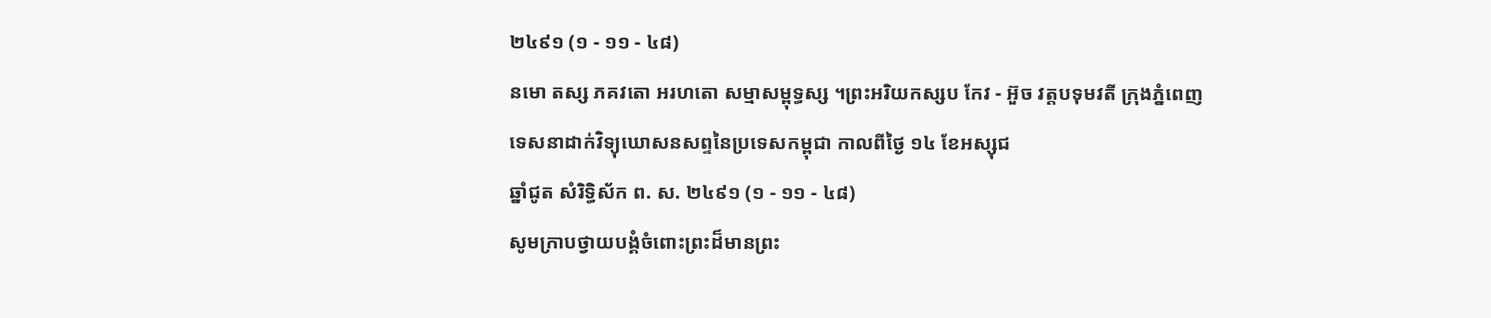២៤៩១ (១ - ១១ - ៤៨)
នមោ តស្ស ភគវតោ អរហតោ សម្មាសម្ពុទ្ធស្ស ។ព្រះអរិយកស្សប កែវ - អ៊ួច វត្តបទុមវតី ក្រុងភ្នំពេញ
ទេសនាដាក់វិទ្យុឃោសនសព្ទនៃប្រទេសកម្ពុជា កាលពីថ្ងៃ ១៤ ខែអស្សុជ
ឆ្នាំជូត សំរិទ្ធិស័ក ព. ស. ២៤៩១ (១ - ១១ - ៤៨)
សូមក្រាបថ្វាយបង្គំចំពោះព្រះដ៏មានព្រះ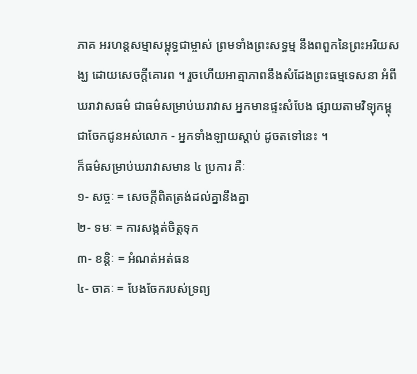ភាគ អរហន្តសម្មាសម្ពុទ្ធជាម្ចាស់ ព្រមទាំងព្រះសទ្ធម្ម នឹងពពួកនៃព្រះអរិយសង្ឃ ដោយសេចក្ដីគោរព ។ រួចហើយអាត្មាភាពនឹងសំដែងព្រះធម្មទេសនា អំពីឃរាវាសធម៌ ជាធម៌សម្រាប់ឃរាវាស អ្នកមានផ្ទះសំបែង ផ្សាយតាមវិទ្យុកម្ពុជាចែកជូនអស់លោក - អ្នកទាំងឡាយស្ដាប់ ដូចតទៅនេះ ។
ក៏ធម៌សម្រាប់ឃរាវាសមាន ៤ ប្រការ គឺៈ
១- សច្ចៈ = សេចក្ដីពិតត្រង់ដល់គ្នានឹងគ្នា
២- ទមៈ = ការសង្កត់ចិត្តទុក
៣- ខន្តិៈ = អំណត់អត់ធន
៤- ចាគៈ = បែងចែករបស់ទ្រព្យ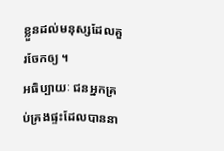ខ្លួនដល់មនុស្សដែលគួរចែកឲ្យ ។
អធិប្បាយៈ ជនអ្នកគ្រប់គ្រងផ្ទះដែលបាននា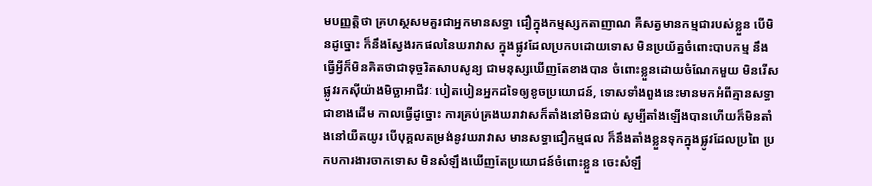មបញ្ញត្តិថា គ្រហស្ថសមគួរជាអ្នកមានសទ្ធា ជឿក្នុងកម្មស្សកតាញាណ គឺសត្វមានកម្មជារបស់ខ្លួន បើមិនដូច្នោះ ក៏នឹងស្វែងរកផលនៃឃរាវាស ក្នុងផ្លូវដែលប្រកបដោយទោស មិនប្រយ័ត្នចំពោះបាបកម្ម នឹងធ្វើអ្វីក៏មិនគិតថាជាទុច្ចរិតសាបសូន្យ ជាមនុស្សឃើញតែខាងបាន ចំពោះខ្លួនដោយចំណែកមួយ មិនរើសផ្លូវរកស៊ីយ៉ាងមិច្ឆាអាជីវៈ បៀតបៀនអ្នកដទៃឲ្យខូចប្រយោជន៍, ទោសទាំងពួងនេះមានមកអំពីគ្មានសទ្ធាជាខាងដើម កាលធ្វើដូច្នោះ ការគ្រប់គ្រងឃរាវាសក៏តាំងនៅមិនជាប់ សូម្បីតាំងឡើងបានហើយក៏មិនតាំងនៅយឺតយូរ បើបុគ្គលតម្រង់នូវឃរាវាស មានសទ្ធាជឿកម្មផល ក៏នឹងតាំងខ្លួនទុកក្នុងផ្លូវដែលប្រពៃ ប្រកបការងារចាកទោស មិនសំឡឹងឃើញតែប្រយោជន៍ចំពោះខ្លួន ចេះសំឡឹ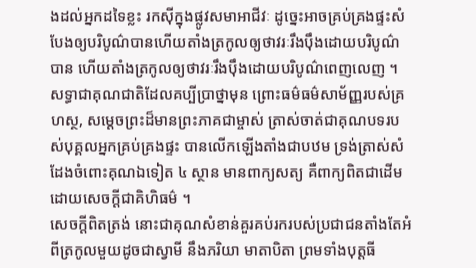ងដល់អ្នកដទៃខ្លះ រកស៊ីក្នុងផ្លូវសមាអាជីវៈ ដូច្នេះអាចគ្រប់គ្រងផ្ទះសំបែងឲ្យបរិបូណ៌បានហើយតាំងត្រកូលឲ្យថាវរៈរឹងប៉ឹងដោយបរិបូណ៌បាន ហើយតាំងត្រកូលឲ្យថាវរៈរឹងប៉ឹងដោយបរិបូណ៌ពេញលេញ ។
សទ្ធាជាគុណជាតិដែលគប្បីប្រាថ្នាមុន ព្រោះធម៌ធម៌សាម័ញ្ញរបស់គ្រហស្ថ, សម្តេចព្រះដ៏មានព្រះភាគជាម្ចាស់ ត្រាស់ចាត់ជាគុណបទរបស់បុគ្គលអ្នកគ្រប់គ្រងផ្ទះ បានលើកឡើងតាំងជាបឋម ទ្រង់ត្រាស់សំដែងចំពោះគុណឯទៀត ៤ ស្ថាន មានពាក្យសត្យ គឺពាក្យពិតជាដើម ដោយសេចក្ដីជាគិហិធម៌ ។
សេចក្ដីពិតត្រង់ នោះជាគុណសំខាន់គួរគប់រករបស់ប្រជាជនតាំងតែអំពីត្រកូលមួយដូចជាស្វាមី នឹងភរិយា មាតាបិតា ព្រមទាំងបុត្តធី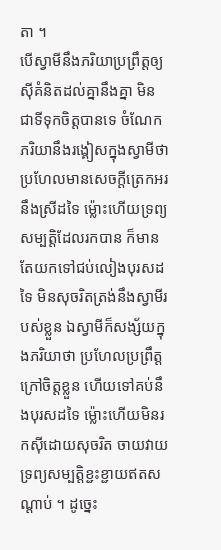តា ។
បើស្វាមីនឹងភរិយាប្រព្រឹត្តឲ្យស៊ីគំនិតដល់គ្នានឹងគ្នា មិនជាទីទុកចិត្តបានទេ ចំណែកភរិយានឹងរង្គៀសក្នុងស្វាមីថា ប្រហែលមានសេចក្ដីត្រេកអរនឹងស្រីដទៃ ម្ល៉ោះហើយទ្រព្យសម្បត្តិដែលរកបាន ក៏មានតែយកទៅជប់លៀងបុរសដទៃ មិនសុចរិតត្រង់នឹងស្វាមីរបស់ខ្លួន ឯស្វាមីក៏សង្ស័យក្នុងភរិយាថា ប្រហែលប្រព្រឹត្តក្រៅចិត្តខ្លួន ហើយទៅគប់នឹងបុរសដទៃ ម្ល៉ោះហើយមិនរកស៊ីដោយសុចរិត ចាយវាយទ្រព្យសម្បត្តិខ្ជះខ្ជាយឥតសណ្ដាប់ ។ ដូច្នេះ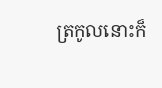ត្រកូលនោះក៏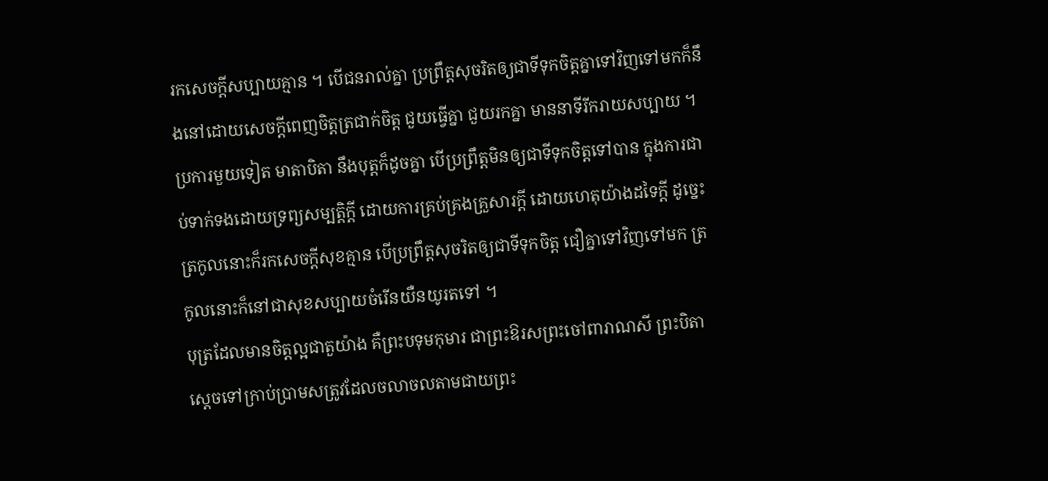រកសេចក្ដីសប្បាយគ្មាន ។ បើជនរាល់គ្នា ប្រព្រឹត្តសុចរិតឲ្យជាទីទុកចិត្តគ្នាទៅវិញទៅមកក៏នឹងនៅដោយសេចក្ដីពេញចិត្តត្រជាក់ចិត្ត ជួយធ្វើគ្នា ជួយរកគ្នា មាននាទីរីករាយសប្បាយ ។
ប្រការមួយទៀត មាតាបិតា នឹងបុត្តក៏ដូចគ្នា បើប្រព្រឹត្តមិនឲ្យជាទីទុកចិត្តទៅបាន ក្នុងការជាប់ទាក់ទងដោយទ្រព្យសម្បត្តិក្ដី ដោយការគ្រប់គ្រងគ្រួសារក្ដី ដោយហេតុយ៉ាងដទៃក្ដី ដូច្នេះត្រកូលនោះក៏រកសេចក្ដីសុខគ្មាន បើប្រព្រឹត្តសុចរិតឲ្យជាទីទុកចិត្ត ជឿគ្នាទៅវិញទៅមក ត្រកូលនោះក៏នៅជាសុខសប្បាយចំរើនយឺនយូរតទៅ ។
បុត្រដែលមានចិត្តល្អជាតួយ៉ាង គឺព្រះបទុមកុមារ ជាព្រះឱរសព្រះចៅពារាណសី ព្រះបិតាស្ដេចទៅក្រាប់ប្រាមសត្រូវដែលចលាចលតាមជាយព្រះ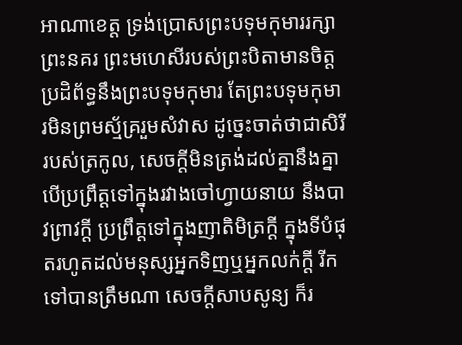អាណាខេត្ត ទ្រង់ប្រោសព្រះបទុមកុមាររក្សាព្រះនគរ ព្រះមហេសីរបស់ព្រះបិតាមានចិត្តប្រដិព័ទ្ធនឹងព្រះបទុមកុមារ តែព្រះបទុមកុមារមិនព្រមស្ម័គ្ររួមសំវាស ដូច្នេះចាត់ថាជាសិរីរបស់ត្រកូល, សេចក្ដីមិនត្រង់ដល់គ្នានឹងគ្នា បើប្រព្រឹត្តទៅក្នុងរវាងចៅហ្វាយនាយ នឹងបាវព្រាវក្ដី ប្រព្រឹត្តទៅក្នុងញាតិមិត្រក្ដី ក្នុងទីបំផុតរហូតដល់មនុស្សអ្នកទិញឬអ្នកលក់ក្ដី រីកទៅបានត្រឹមណា សេចក្ដីសាបសូន្យ ក៏រ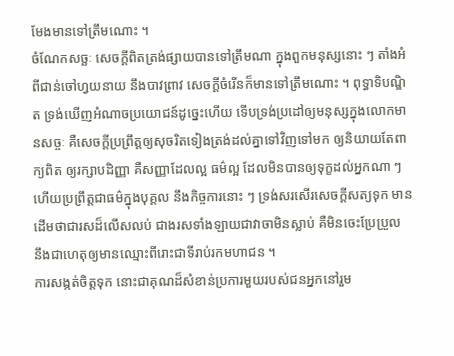មែងមានទៅត្រឹមណោះ ។
ចំណែកសច្ឆៈ សេចក្ដីពិតត្រង់ផ្សាយបានទៅត្រឹមណា ក្នុងពួកមនុស្សនោះ ៗ តាំងអំពីជាន់ចៅហ្វយនាយ នឹងបាវព្រាវ សេចក្ដីចំរើនក៏មានទៅត្រឹមណោះ ។ ពុទ្ធាទិបណ្ឌិត ទ្រង់ឃើញអំណាចប្រយោជន៍ដូច្នេះហើយ ទើបទ្រង់ប្រដៅឲ្យមនុស្សក្នុងលោកមានសច្ចៈ គឺសេចក្ដីប្រព្រឹត្តឲ្យសុចរិតទៀងត្រង់ដល់គ្នាទៅវិញទៅមក ឲ្យនិយាយតែពាក្យពិត ឲ្យរក្សាបដិញ្ញា គឺសញ្ញាដែលល្អ ធម៌ល្អ ដែលមិនបានឲ្យទុក្ខដល់អ្នកណា ៗ ហើយប្រព្រឹត្តជាធម៌ក្នុងបុគ្គល នឹងកិច្ចការនោះ ៗ ទ្រង់សរសើរសេចក្ដីសត្យទុក មានដើមថាជារសដ៏លើសលប់ ជាងរសទាំងឡាយជាវាចាមិនស្លាប់ គឺមិនចេះប្រែប្រួល នឹងជាហេតុឲ្យមានឈ្មោះពីរោះជាទីរាប់រកមហាជន ។
ការសង្កត់ចិត្តទុក នោះជាគុណដ៏សំខាន់ប្រការមួយរបស់ជនអ្នកនៅរួម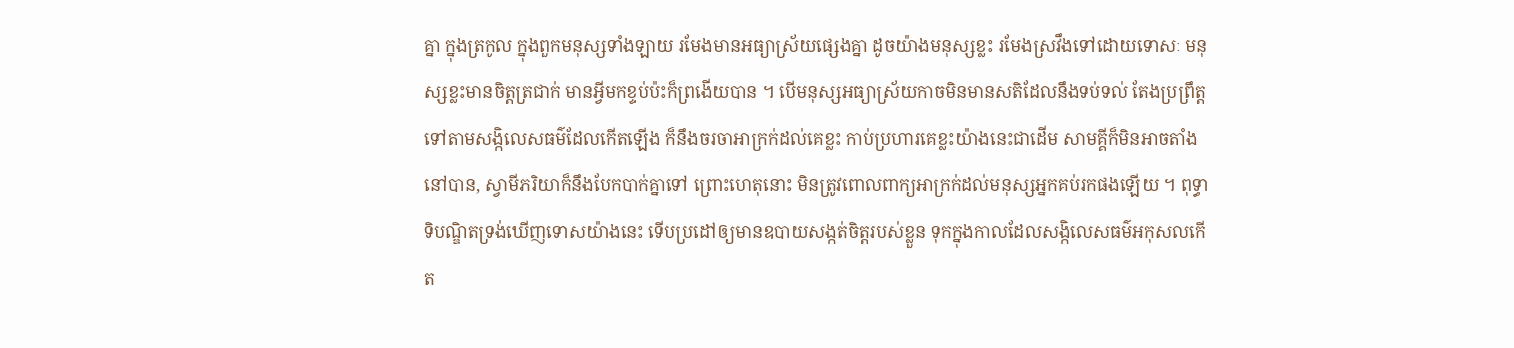គ្នា ក្នុងត្រកូល ក្នុងពួកមនុស្សទាំងឡាយ រមែងមានអធ្យាស្រ័យផ្សេងគ្នា ដូចយ៉ាងមនុស្សខ្លះ រមែងស្រវឹងទៅដោយទោសៈ មនុស្សខ្លះមានចិត្តត្រជាក់ មានអ្វីមកខ្ទប់ប៉ះក៏ព្រងើយបាន ។ បើមនុស្សអធ្យាស្រ័យកាចមិនមានសតិដែលនឹងទប់ទល់ តែងប្រព្រឹត្តទៅតាមសង្កិលេសធម៌ដែលកើតឡើង ក៏នឹងចរចាអាក្រក់ដល់គេខ្លះ កាប់ប្រហារគេខ្លះយ៉ាងនេះជាដើម សាមគ្គីក៏មិនអាចតាំងនៅបាន, ស្វាមីភរិយាក៏នឹងបែកបាក់គ្នាទៅ ព្រោះហេតុនោះ មិនត្រូវពោលពាក្យអាក្រក់ដល់មនុស្សអ្នកគប់រកផងឡើយ ។ ពុទ្ធាទិបណ្ឌិតទ្រង់ឃើញទោសយ៉ាងនេះ ទើបប្រដៅឲ្យមានឧបាយសង្កត់ចិត្តរបស់ខ្លួន ទុកក្នុងកាលដែលសង្កិលេសធម៌អកុសលកើត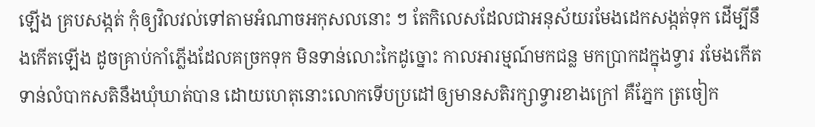ឡើង គ្របសង្កត់ កុំឲ្យវិលវល់ទៅតាមអំណាចអកុសលនោះ ៗ តែកិលេសដែលជាអនុស័យរមែងដេកសង្កត់ទុក ដើម្បីនឹងកើតឡើង ដូចគ្រាប់កាំភ្លើងដែលគច្រកទុក មិនទាន់លោះកៃដូច្នោះ កាលអារម្មណ៍មកជន្ល មកប្រាកដក្នុងទ្វារ រមែងកើតទាន់លំបាកសតិនឹងឃុំឃាត់បាន ដោយហេតុនោះលោកទើបប្រដៅឲ្យមានសតិរក្សាទ្វារខាងក្រៅ គឺភ្នែក ត្រចៀក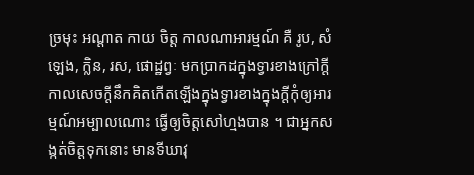ច្រមុះ អណ្ដាត កាយ ចិត្ត កាលណាអារម្មណ៍ គឺ រូប, សំឡេង, ក្លិន, រស, ផោដ្ឋព្វៈ មកប្រាកដក្នុងទ្វារខាងក្រៅក្ដី កាលសេចក្ដីនឹកគិតកើតឡើងក្នុងទ្វារខាងក្នុងក្ដីកុំឲ្យអារម្មណ៍អម្បាលណោះ ធ្វើឲ្យចិត្តសៅហ្មងបាន ។ ជាអ្នកសង្កត់ចិត្តទុកនោះ មានទីឃាវុ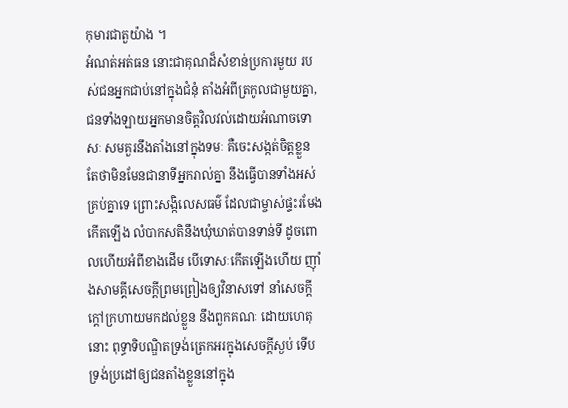កុមារជាតួយ៉ាង ។
អំណត់អត់ធន នោះជាគុណដ៏សំខាន់ប្រការមួយ របស់ជនអ្នកជាប់នៅក្នុងជំនុំ តាំងអំពីត្រកូលជាមួយគ្នា, ជនទាំងឡាយអ្នកមានចិត្តវិលវល់ដោយអំណាចទោសៈ សមគួរនឹងតាំងនៅក្នុងទមៈ គឺចេះសង្កត់ចិត្តខ្លួន តែថាមិនមែនជានាទីអ្នករាល់គ្នា នឹងធ្វើបានទាំងអស់គ្រប់គ្នាទេ ព្រោះសង្កិលេសធម៌ ដែលជាម្ចាស់ផ្ទះរមែងកើតឡើង លំបាកសតិនឹងឃុំឃាត់បានទាន់ទី ដូចពោលហើយអំពីខាងដើម បើទោសៈកើតឡើងហើយ ញ៉ាំងសាមគ្គីសេចក្ដីព្រមព្រៀងឲ្យវិនាសទៅ នាំសេចក្ដីក្ដៅក្រហាយមកដល់ខ្លួន នឹងពួកគណៈ ដោយហេតុនោះ ពុទ្ធាទិបណ្ឌិតទ្រង់ត្រេកអរក្នុងសេចក្ដីស្ងប់ ទើបទ្រង់ប្រដៅឲ្យជនតាំងខ្លួននៅក្នុង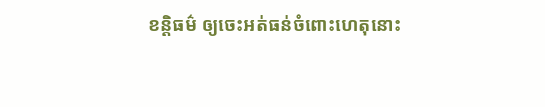ខន្តិធម៌ ឲ្យចេះអត់ធន់ចំពោះហេតុនោះ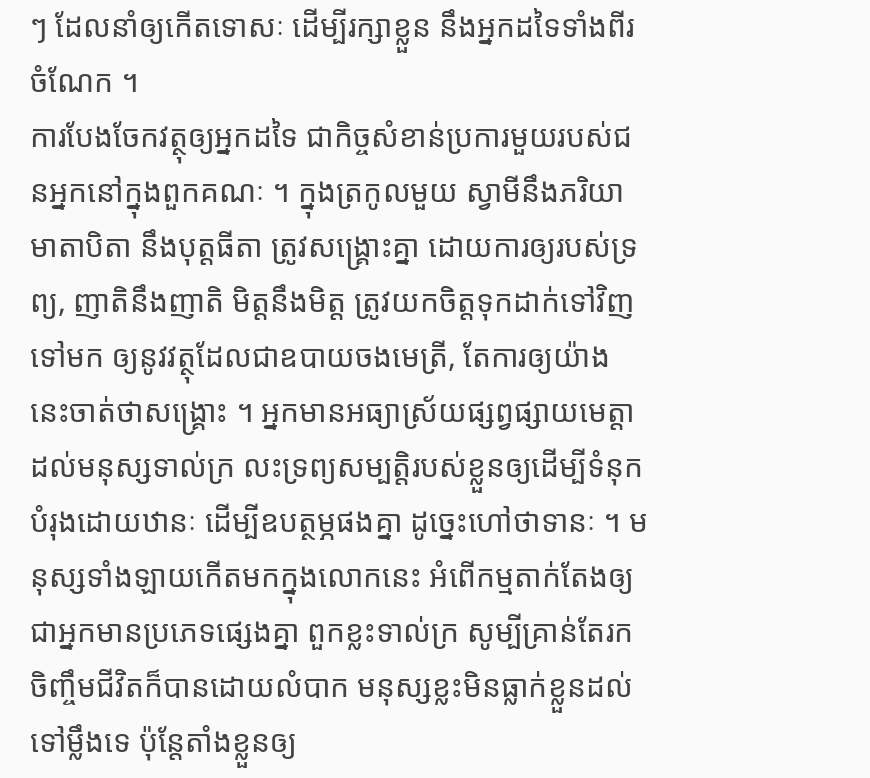ៗ ដែលនាំឲ្យកើតទោសៈ ដើម្បីរក្សាខ្លួន នឹងអ្នកដទៃទាំងពីរចំណែក ។
ការបែងចែកវត្ថុឲ្យអ្នកដទៃ ជាកិច្ចសំខាន់ប្រការមួយរបស់ជនអ្នកនៅក្នុងពួកគណៈ ។ ក្នុងត្រកូលមួយ ស្វាមីនឹងភរិយា មាតាបិតា នឹងបុត្តធីតា ត្រូវសង្គ្រោះគ្នា ដោយការឲ្យរបស់ទ្រព្យ, ញាតិនឹងញាតិ មិត្តនឹងមិត្ត ត្រូវយកចិត្តទុកដាក់ទៅវិញទៅមក ឲ្យនូវវត្ថុដែលជាឧបាយចងមេត្រី, តែការឲ្យយ៉ាងនេះចាត់ថាសង្គ្រោះ ។ អ្នកមានអធ្យាស្រ័យផ្សព្វផ្សាយមេត្តាដល់មនុស្សទាល់ក្រ លះទ្រព្យសម្បត្តិរបស់ខ្លួនឲ្យដើម្បីទំនុកបំរុងដោយឋានៈ ដើម្បីឧបត្ថម្ភផងគ្នា ដូច្នេះហៅថាទានៈ ។ មនុស្សទាំងឡាយកើតមកក្នុងលោកនេះ អំពើកម្មតាក់តែងឲ្យជាអ្នកមានប្រភេទផ្សេងគ្នា ពួកខ្លះទាល់ក្រ សូម្បីគ្រាន់តែរកចិញ្ចឹមជីវិតក៏បានដោយលំបាក មនុស្សខ្លះមិនធ្លាក់ខ្លួនដល់ទៅម្លឹងទេ ប៉ុន្តែតាំងខ្លួនឲ្យ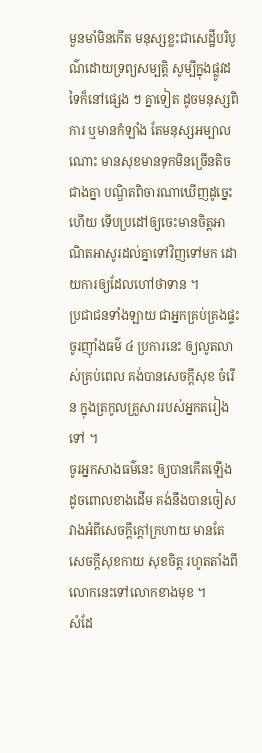មួនមាំមិនកើត មនុស្សខ្លះជាសេដ្ឋីបរិបូណ៌ដោយទ្រព្យសម្បត្តិ សូម្បីក្នុងផ្លូវដទៃក៏នៅផ្សេង ៗ គ្នាទៀត ដូចមនុស្សពិការ ឬមានកំឡាំង តែមនុស្សអម្បាលណោះ មានសុខមានទុកមិនច្រើនតិចជាងគ្នា បណ្ឌិតពិចារណាឃើញដូច្នេះហើយ ទើបប្រដៅឲ្យចេះមានចិត្តអាណិតអាសូរដល់គ្នាទៅវិញទៅមក ដោយការឲ្យដែលហៅថាទាន ។
ប្រជាជនទាំងឡាយ ជាអ្នកគ្រប់គ្រងផ្ទះ ចូរញ៉ាំងធម៌ ៤ ប្រការនេះ ឲ្យលូតលាស់គ្រប់ពេល គង់បានសេចក្ដីសុខ ចំរើន ក្នុងត្រកូលគ្រួសាររបស់អ្នកតរៀងទៅ ។
ចូរអ្នកសាងធម៌នេះ ឲ្យបានកើតឡើងដូចពោលខាងដើម គង់នឹងបានចៀសវាងអំពីសេចក្ដីក្ដៅក្រហាយ មានតែសេចក្ដីសុខកាយ សុខចិត្ត រហូតតាំងពីលោកនេះទៅលោកខាងមុខ ។
សំដែ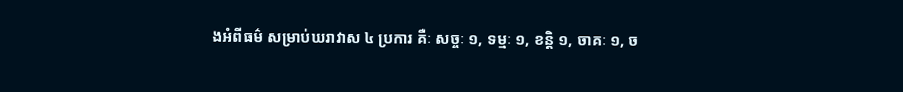ងអំពីធម៌ សម្រាប់ឃរាវាស ៤ ប្រការ គឺៈ សច្ចៈ ១, ទម្មៈ ១, ខន្តិ ១, ចាគៈ ១, ច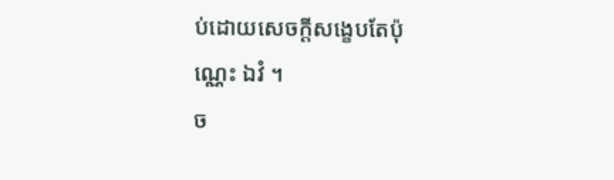ប់ដោយសេចក្ដីសង្ខេបតែប៉ុណ្ណេះ ឯវំ ។
ច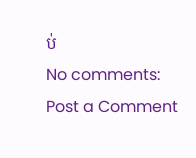ប់
No comments:
Post a Comment